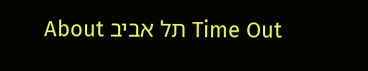Time Out תל אביב About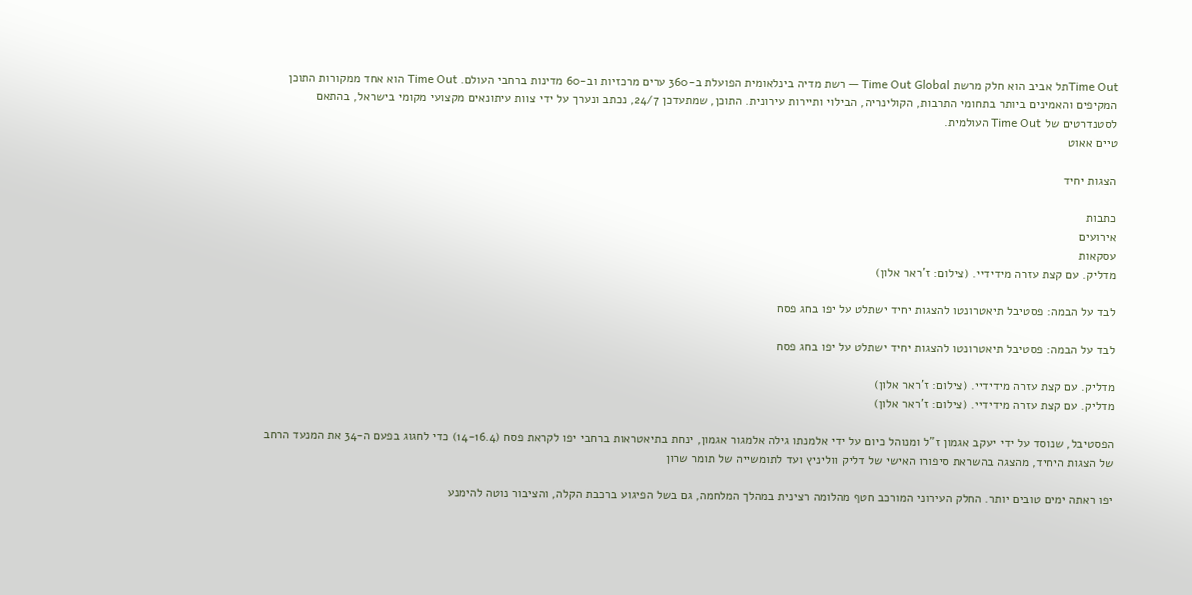Time Outתל אביב הוא חלק מרשת Time Out Global — רשת מדיה בינלאומית הפועלת ב-360 ערים מרכזיות וב-60 מדינות ברחבי העולם. Time Out הוא אחד ממקורות התוכן המקיפים והאמינים ביותר בתחומי התרבות, הקולינריה, הבילוי ותיירות עירונית. התוכן, שמתעדכן 24/7, נכתב ונערך על ידי צוות עיתונאים מקצועי מקומי בישראל, בהתאם לסטנדרטים של Time Out העולמית.
טיים אאוט

הצגות יחיד

כתבות
אירועים
עסקאות
מדליק. עם קצת עזרה מידידיי. (צילום: ז'ראר אלון)

לבד על הבמה: פסטיבל תיאטרונטו להצגות יחיד ישתלט על יפו בחג פסח

לבד על הבמה: פסטיבל תיאטרונטו להצגות יחיד ישתלט על יפו בחג פסח

מדליק. עם קצת עזרה מידידיי. (צילום: ז'ראר אלון)
מדליק. עם קצת עזרה מידידיי. (צילום: ז'ראר אלון)

הפסטיבל, שנוסד על ידי יעקב אגמון ז"ל ומנוהל כיום על ידי אלמנתו גילה אלמגור אגמון, ינחת בתיאטראות ברחבי יפו לקראת פסח (14-16.4) כדי לחגוג בפעם ה-34 את המנעד הרחב של הצגות היחיד, מהצגה בהשראת סיפורו האישי של דליק ווליניץ ועד לתומשייה של תומר שרון

יפו ראתה ימים טובים יותר. החלק העירוני המורכב חטף מהלומה רצינית במהלך המלחמה, גם בשל הפיגוע ברכבת הקלה, והציבור נוטה להימנע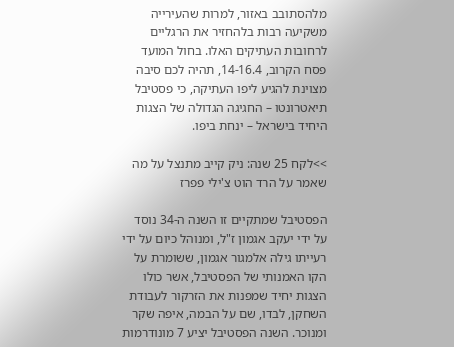מלהסתובב באזור, למרות שהעירייה משקיעה רבות בלהחזיר את הרגליים לרחובות העתיקים האלו. בחול המועד פסח הקרוב, 14-16.4, תהיה לכם סיבה מצוינת להגיע ליפו העתיקה, כי פסטיבל תיאטרונטו – החגיגה הגדולה של הצגות היחיד בישראל – ינחת ביפו.

>>לקח 25 שנה: ניק קייב מתנצל על מה שאמר על הרד הוט צ'ילי פפרז

הפסטיבל שמתקיים זו השנה ה-34 נוסד על ידי יעקב אגמון ז"ל, ומנוהל כיום על ידי רעייתו גילה אלמגור אגמון, ששומרת על הקו האמנותי של הפסטיבל, אשר כולו הצגות יחיד שמפנות את הזרקור לעבודת השחקן, לבדו, שם על הבמה, איפה שקר ומנוכר. השנה הפסטיבל יציע 7 מונודרמות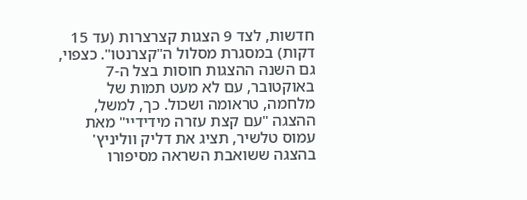חדשות, לצד 9 הצגות קצרצרות (עד 15 דקות) במסגרת מסלול ה"קצרנטו". כצפוי, גם השנה ההצגות חוסות בצל ה-7 באוקטובר, עם לא מעט תמות של מלחמה, טראומה ושכול. כך, למשל, ההצגה "עם קצת עזרה מידידיי" מאת עמוס טלשיר, תציג את דליק ווליניץ' בהצגה ששואבת השראה מסיפורו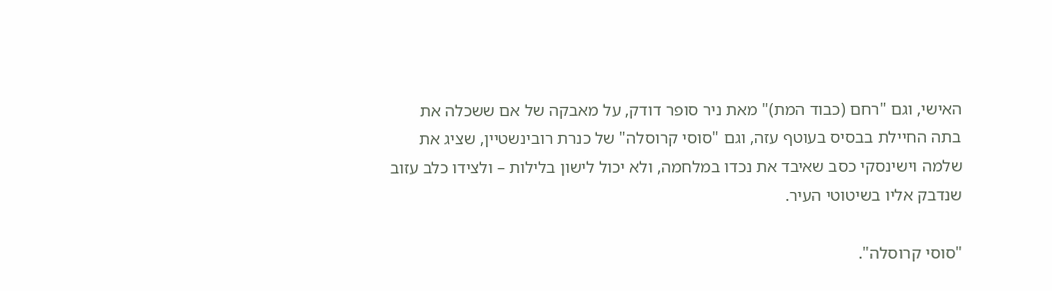האישי, וגם "רחם (כבוד המת)" מאת ניר סופר דודק, על מאבקה של אם ששכלה את בתה החיילת בבסיס בעוטף עזה, וגם "סוסי קרוסלה" של כנרת רובינשטיין, שציג את שלמה וישינסקי כסב שאיבד את נכדו במלחמה, ולא יכול לישון בלילות – ולצידו כלב עזוב שנדבק אליו בשיטוטי העיר.

"סוסי קרוסלה".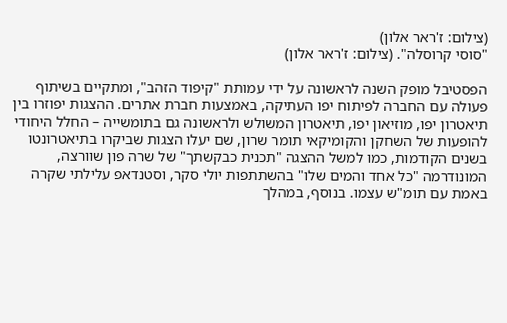(צילום: ז'ראר אלון)
"סוסי קרוסלה". (צילום: ז'ראר אלון)

הפסטיבל מופק השנה לראשונה על ידי עמותת "קיפוד הזהב", ומתקיים בשיתוף פעולה עם החברה לפיתוח יפו העתיקה, באמצעות חברת אתרים. ההצגות יפוזרו בין תיאטרון יפו, מוזיאון יפו, תיאטרון המשולש ולראשונה גם בתומשייה – החלל היחודי להופעות של השחקן והקומיקאי תומר שרון, שם יעלו הצגות שביקרו בתיאטרונטו בשנים הקודמות, כמו למשל ההצגה "תכנית כבקשתך" של שרה פון שוורצה, המונודרמה "כל אחד והמים שלו" בהשתתפות יולי סקר, וסטנדאפ עלילתי שקרה באמת עם תומ"ש עצמו. בנוסף, במהלך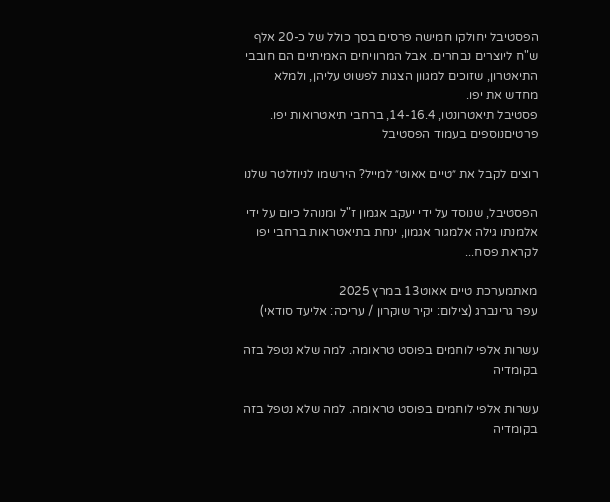הפסטיבל יחולקו חמישה פרסים בסך כולל של כ-20 אלף ש"ח ליוצרים נבחרים. אבל המרוויחים האמיתיים הם חובבי התיאטרון, שזוכים למגוון הצגות לפשוט עליהן, ולמלא מחדש את יפו.
פסטיבל תיאטרונטו, 14-16.4, ברחבי תיאטרואות יפו. פרטיםנוספים בעמוד הפסטיבל

רוצים לקבל את ״טיים אאוט״ למייל? הירשמו לניוזלטר שלנו

הפסטיבל, שנוסד על ידי יעקב אגמון ז"ל ומנוהל כיום על ידי אלמנתו גילה אלמגור אגמון, ינחת בתיאטראות ברחבי יפו לקראת פסח...

מאתמערכת טיים אאוט13 במרץ 2025
עפר גרינברג (צילום: יקיר שוקרון / עריכה: אליעד סודאי)

עשרות אלפי לוחמים בפוסט טראומה. למה שלא נטפל בזה בקומדיה

עשרות אלפי לוחמים בפוסט טראומה. למה שלא נטפל בזה בקומדיה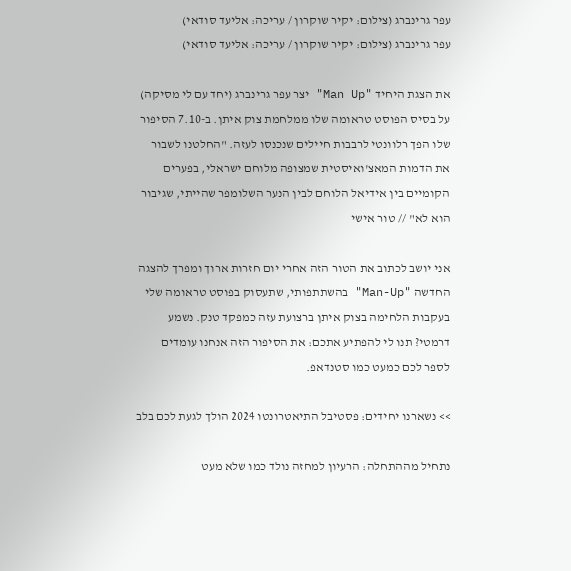עפר גרינברג (צילום: יקיר שוקרון / עריכה: אליעד סודאי)
עפר גרינברג (צילום: יקיר שוקרון / עריכה: אליעד סודאי)

את הצגת היחיד "Man Up" יצר עפר גרינברג (יחד עם לי מסיקה) על בסיס הפוסט טראומה שלו ממלחמת צוק איתן. ב-7.10 הסיפור שלו הפך רלוונטי לרבבות חיילים שנכנסו לעזה. "החלטנו לשבור את הדמות המאצ'ואיסטית שמצופה מלוחם ישראלי, בפערים הקומיים בין אידיאל הלוחם לבין הנער השלומפר שהייתי, שגיבור הוא לא" // טור אישי

אני יושב לכתוב את הטור הזה אחרי יום חזרות ארוך ומפרך להצגה החדשה "Man-Up" בהשתתפותי, שתעסוק בפוסט טראומה שלי בעקבות הלחימה בצוק איתן ברצועת עזה כמפקד טנק. נשמע דרמטי? תנו לי להפתיע אתכם: את הסיפור הזה אנחנו עומדים לספר לכם כמעט כמו סטנדאפ.

>> נשארנו יחידים: פסטיבל התיאטרונטו 2024 הולך לגעת לכם בלב

נתחיל מההתחלה: הרעיון למחזה נולד כמו שלא מעט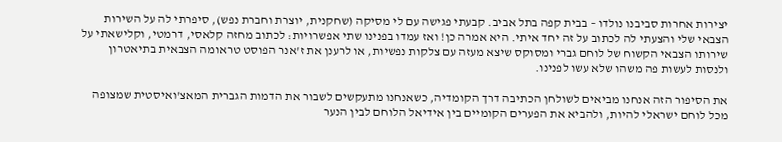יצירות אחרות סביבנו נולדו – בבית קפה בתל אביב. קבעתי פגישה עם לי מסיקה (שחקנית, יוצרת וחברת נפש), סיפרתי לה על השירות הצבאי שלי והצעתי לה לכתוב על זה יחד איתי. היא אמרה כן! ואז עמדו בפנינו שתי אפשרויות: לכתוב מחזה קלאסי, דרמטי, וקלישאתי על שירותו הצבאי הקשוח של לוחם גברי ומסוקס שיצא מעזה עם צלקות נפשיות, או לרענן את ז'אנר הפוסט טראומה הצבאית בתיאטרון ולנסות לעשות פה משהו שלא עשו לפנינו.

את הסיפור הזה אנחנו מביאים לשולחן הכתיבה דרך הקומדיה, כשאנחנו מתעקשים לשבור את הדמות הגברית המאצ'ואיסטית שמצופה מכל לוחם ישראלי להיות, ולהביא את הפערים הקומיים בין אידיאל הלוחם לבין הנער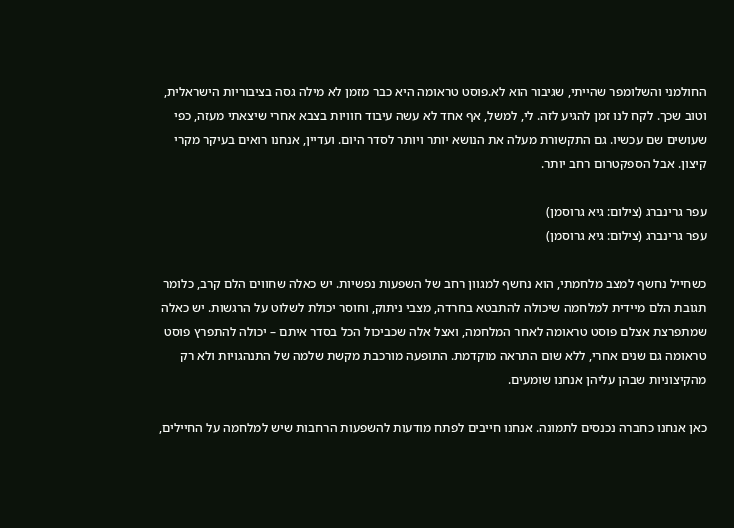החולמני והשלומפר שהייתי, שגיבור הוא לא.פוסט טראומה היא כבר מזמן לא מילה גסה בציבוריות הישראלית, וטוב שכך. לקח לנו זמן להגיע לזה. לי, למשל, אף אחד לא עשה עיבוד חוויות בצבא אחרי שיצאתי מעזה, כפי שעושים שם עכשיו. גם התקשורת מעלה את הנושא יותר ויותר לסדר היום. ועדיין, אנחנו רואים בעיקר מקרי קיצון. אבל הספקטרום רחב יותר.

עפר גרינברג (צילום: גיא גרוסמן)
עפר גרינברג (צילום: גיא גרוסמן)

כשחייל נחשף למצב מלחמתי, הוא נחשף למגוון רחב של השפעות נפשיות. יש כאלה שחווים הלם קרב, כלומר תגובת הלם מיידית למלחמה שיכולה להתבטא בחרדה, מצבי ניתוק, וחוסר יכולת לשלוט על הרגשות. יש כאלה שמתפרצת אצלם פוסט טראומה לאחר המלחמה, ואצל אלה שכביכול הכל בסדר איתם – יכולה להתפרץ פוסט טראומה גם שנים אחרי, ללא שום התראה מוקדמת. התופעה מורכבת מקשת שלמה של התנהגויות ולא רק מהקיצוניות שבהן עליהן אנחנו שומעים.

כאן אנחנו כחברה נכנסים לתמונה. אנחנו חייבים לפתח מודעות להשפעות הרחבות שיש למלחמה על החיילים,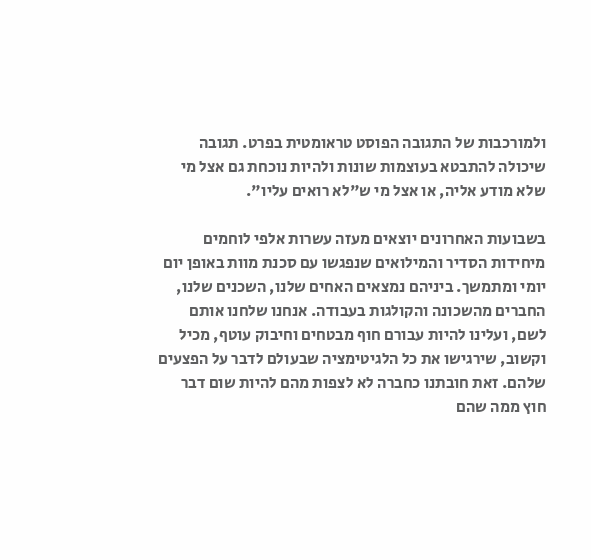ולמורכבות של התגובה הפוסט טראומטית בפרט. תגובה שיכולה להתבטא בעוצמות שונות ולהיות נוכחת גם אצל מי שלא מודע אליה, או אצל מי ש"לא רואים עליו".

בשבועות האחרונים יוצאים מעזה עשרות אלפי לוחמים מיחידות הסדיר והמילואים שנפגשו עם סכנת מוות באופן יום יומי ומתמשך. ביניהם נמצאים האחים שלנו, השכנים שלנו, החברים מהשכונה והקולגות בעבודה. אנחנו שלחנו אותם לשם, ועלינו להיות עבורם חוף מבטחים וחיבוק עוטף, מכיל וקשוב, שירגישו את כל הלגיטימציה שבעולם לדבר על הפצעים שלהם. זאת חובתנו כחברה לא לצפות מהם להיות שום דבר חוץ ממה שהם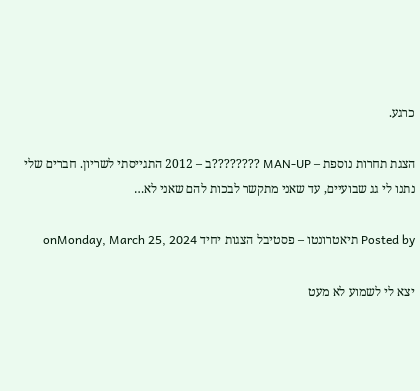כרגע.

הצגת תחרות נוספת – MAN-UP ????????ב – 2012 התגייסתי לשריון. חברים שלי נתנו לי גג שבועיים, עד שאני מתקשר לבכות להם שאני לא…

Posted by תיאטרונטו – פסטיבל הצגות יחיד onMonday, March 25, 2024

יצא לי לשמוע לא מעט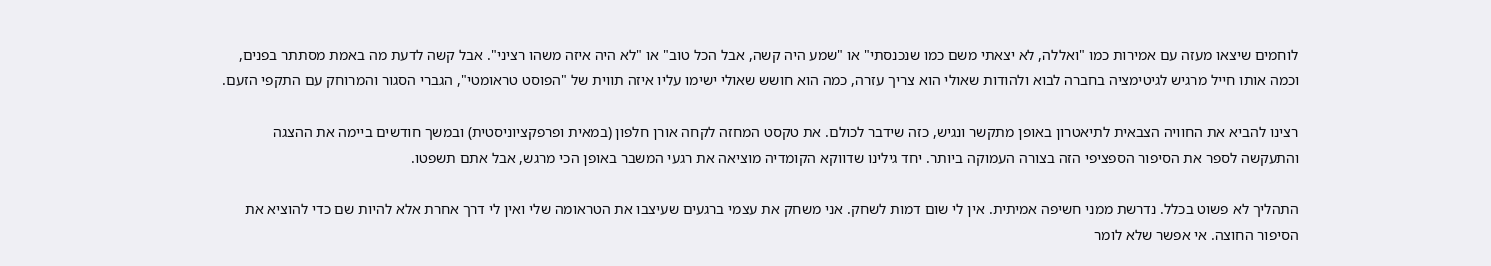לוחמים שיצאו מעזה עם אמירות כמו "ואללה, לא יצאתי משם כמו שנכנסתי" או "שמע היה קשה, אבל הכל טוב" או "לא היה איזה משהו רציני". אבל קשה לדעת מה באמת מסתתר בפנים, וכמה אותו חייל מרגיש לגיטימציה בחברה לבוא ולהודות שאולי הוא צריך עזרה, כמה הוא חושש שאולי ישימו עליו איזה תווית של "הפוסט טראומטי", הגברי הסגור והמרוחק עם התקפי הזעם.

רצינו להביא את החוויה הצבאית לתיאטרון באופן מתקשר ונגיש, כזה שידבר לכולם. את טקסט המחזה לקחה אורן חלפון (במאית ופרפקציוניסטית) ובמשך חודשים ביימה את ההצגה והתעקשה לספר את הסיפור הספציפי הזה בצורה העמוקה ביותר. יחד גילינו שדווקא הקומדיה מוציאה את רגעי המשבר באופן הכי מרגש, אבל אתם תשפטו.

התהליך לא פשוט בכלל. נדרשת ממני חשיפה אמיתית. אין לי שום דמות לשחק. אני משחק את עצמי ברגעים שעיצבו את הטראומה שלי ואין לי דרך אחרת אלא להיות שם כדי להוציא את הסיפור החוצה. אי אפשר שלא לומר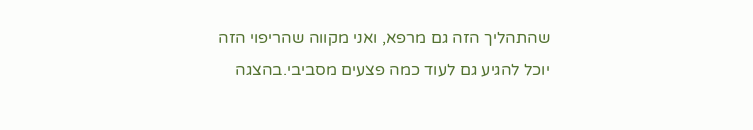שהתהליך הזה גם מרפא, ואני מקווה שהריפוי הזה יוכל להגיע גם לעוד כמה פצעים מסביבי.בהצגה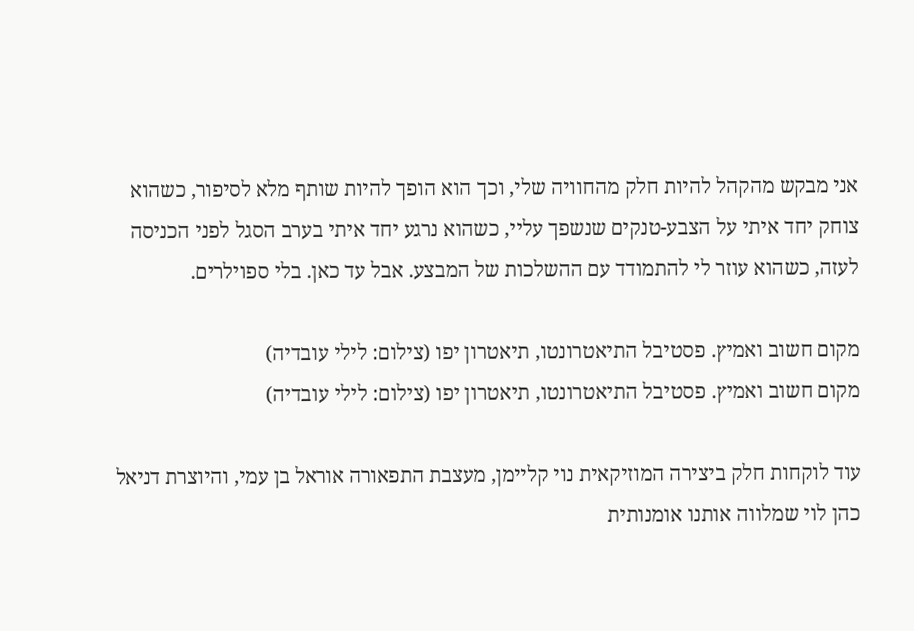אני מבקש מהקהל להיות חלק מהחוויה שלי, וכך הוא הופך להיות שותף מלא לסיפור, כשהוא צוחק יחד איתי על הצבע-טנקים שנשפך עליי, כשהוא נרגע יחד איתי בערב הסגל לפני הכניסה לעזה, כשהוא עוזר לי להתמודד עם ההשלכות של המבצע. אבל עד כאן. בלי ספוילרים.

מקום חשוב ואמיץ. פסטיבל התיאטרונטו, תיאטרון יפו (צילום: לילי עובדיה)
מקום חשוב ואמיץ. פסטיבל התיאטרונטו, תיאטרון יפו (צילום: לילי עובדיה)

עוד לוקחות חלק ביצירה המוזיקאית נוי קליימן, מעצבת התפאורה אוראל בן עמי, והיוצרת דניאל כהן לוי שמלווה אותנו אומנותית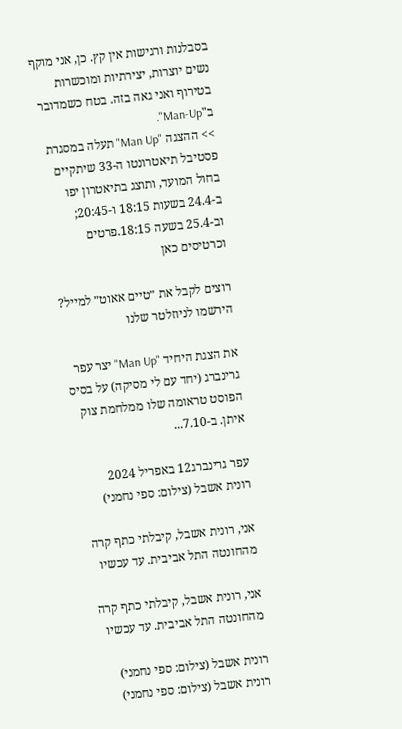בסבלנות ורגישות אין קץ. כן, אני מוקף נשים יוצרות, יצירתיות ומוכשרות בטירוף ואני גאה בזה. בטח כשמדובר ב"Man-Up".
>> ההצגה "Man Up" תעלה במסגרת פסטיבל תיאטרונטו ה-33 שיתקיים בחול המועד, ותוצג בתיאטרון יפו ב-24.4 בשעות 18:15 ו-20:45; וב-25.4 בשעה 18:15.פרטים וכרטיסים כאן

רוצים לקבל את ״טיים אאוט״ למייל? הירשמו לניוזלטר שלנו

את הצגת היחיד "Man Up" יצר עפר גרינברג (יחד עם לי מסיקה) על בסיס הפוסט טראומה שלו ממלחמת צוק איתן. ב-7.10...

עפר גרינברג12 באפריל 2024
רונית אשבל (צילום: ספי נחמני)

אני, רונית אשבל, קיבלתי כתף קרה מהחונטה התל אביבית. עד עכשיו

אני, רונית אשבל, קיבלתי כתף קרה מהחונטה התל אביבית. עד עכשיו

רונית אשבל (צילום: ספי נחמני)
רונית אשבל (צילום: ספי נחמני)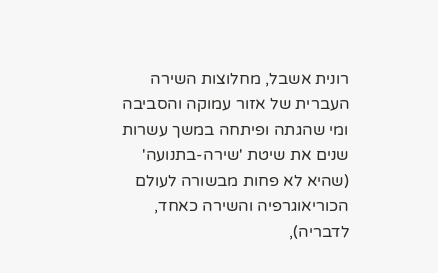רונית אשבל, מחלוצות השירה העברית של אזור עמוקה והסביבה ומי שהגתה ופיתחה במשך עשרות שנים את שיטת 'שירה-בתנועה' (שהיא לא פחות מבשורה לעולם הכוריאוגרפיה והשירה כאחד, לדבריה),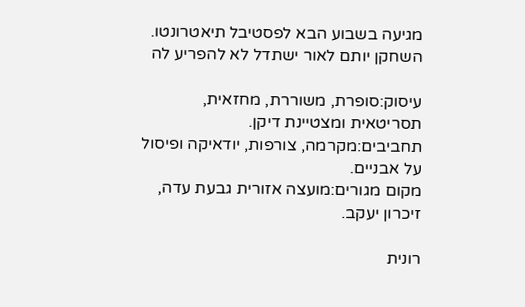מגיעה בשבוע הבא לפסטיבל תיאטרונטו. השחקן יותם לאור ישתדל לא להפריע לה

עיסוק:סופרת, משוררת, מחזאית, תסריטאית ומצטיינת דיקן.
תחביבים:מקרמה, צורפות, יודאיקה ופיסול על אבניים.
מקום מגורים:מועצה אזורית גבעת עדה, זיכרון יעקב.

רונית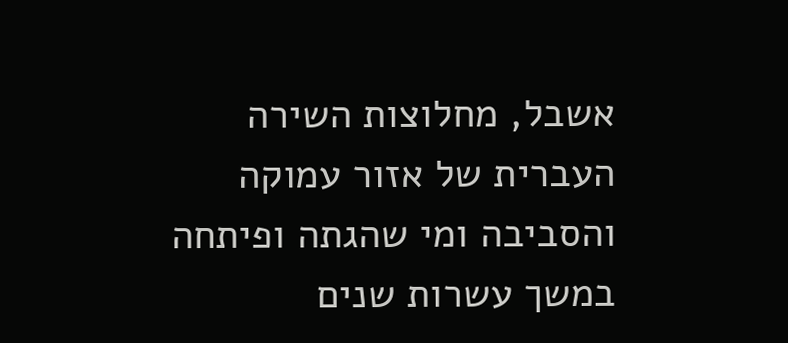אשבל, מחלוצות השירה העברית של אזור עמוקה והסביבה ומי שהגתה ופיתחה במשך עשרות שנים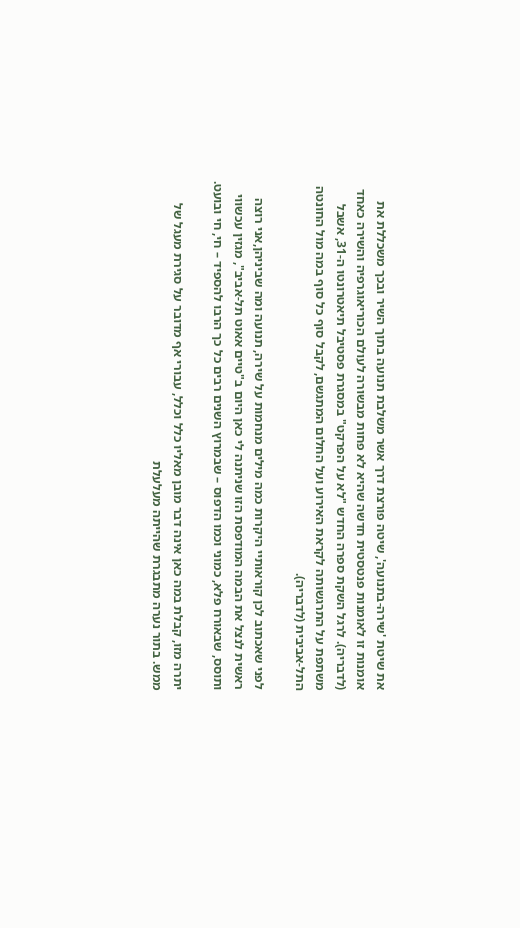את שיטת 'שירה-בתנועה', שיטה פורצת דרך אשר משלבת תנועה בתוך השיר ובכך משכללת את אומנות זו לאומנות פנטסטית חדשה שהיא לא פחות מבשורה לעולם הכוריאוגרפיה והשירה כאחד (לדבריה). לרגל השקת ספרה החדש "לא על הפרקט" במסגרת פסטיבל תיאטרונטו ה-31, אשבל משתפת על התרגשותה לקראת האירוע ועל החלום המתגשם, לקבל סוף כל סוף במה מול החונטה התל-אביבית (לדבריה).

לפני שאכתוב לכן קוראותיי היקרות כמה מילים מנחמות על שירה, תנועה ומה שביניהן,אני רוצה ראשית לנצל את הבמה המודפסת הזו שניתנה לי כאן היום ב"טיים אאוט תל-אביב", מגזין עכשווי ותוסס, שבאורח פלא, כמוני וכמו הדפוס – שבמרוץ השנים רבים כל כך הרבו להספיד – חי, חי ובועט.

יתרה מזו, קבלת במה כאן אינה דבר מובן מאליו כלל וכלל, עבורי אף מדובר על סגירת מעגל של ממש. בתור נערה מתבגרת שהייתה מעלעלת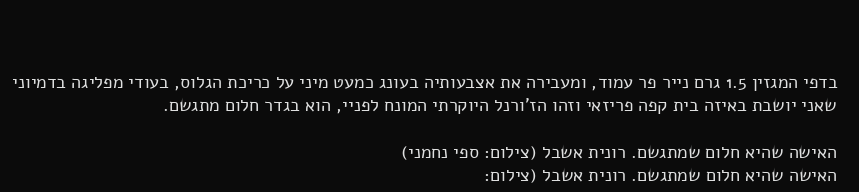בדפי המגזין 1.5 גרם נייר פר עמוד, ומעבירה את אצבעותיה בעונג כמעט מיני על כריכת הגלוס, בעודי מפליגה בדמיוני שאני יושבת באיזה בית קפה פריזאי וזהו הז'ורנל היוקרתי המונח לפניי, הוא בגדר חלום מתגשם.

האישה שהיא חלום שמתגשם. רונית אשבל (צילום: ספי נחמני)
האישה שהיא חלום שמתגשם. רונית אשבל (צילום: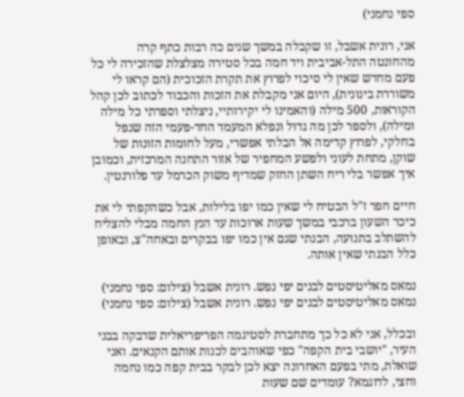ספי נחמני)

אני, רונית אשבל, זו שקבלה במשך שנים כה רבות כתף קרה מהחונטה התל-אביבית ויד חמה בכל סטירה מצלצלת שהזכירה לי כל פעם מחדש שאין לי סיכוי לפרוץ את תקרת הזכוכית (הם קראו לי משוררת בינונית), היום אני מקבלת את הזכות והכבוד לכתוב לכן קהל הקוראות, 500 מילה (והאמינו לי יקירותיי, ניצלתי וספרתי כל מילה ומילה), ולספר לכן מה גדול ונפלא המעמד החד-פעמי הזה שנפל בחלקי, לפרוץ קדימה אל הבלתי אפשרי, מעל לחומות הזונות של שוקן, מתחת לעוני ולפשע המחפיר של אזור התחנה המרכזית, וכמובן איך אפשר בלי ריח השתן החזק שמדיף משוק הכרמל עד פלורנטין.

חיים חפר ז"ל הבטיח לי שאין כמו יפו בלילות, אבל כשהקפתי לי את כיכר השעון ברכבי במשך שעות ארוכות עד הנץ החמה מבלי להצליח להשתלב בתנועה, הבנתי שגם אין כמו יפו בבקרים ובאחה"צ, ובאופן כלל הבנתי שאין אותה.

נמאס מאליטיסטים לבנים יפי נפש. רונית אשבל (צילום: ספי נחמני)
נמאס מאליטיסטים לבנים יפי נפש. רונית אשבל (צילום: ספי נחמני)

ובכלל, אני לא כל כך מתחברת לסטיגמה הפריפריאלית שדבקה בבני העיר, "יושבי בית הקפה" כפי שאוהבים לכנות אותם הקנאים. ואני שואלת, מתי בפעם האחרונה יצא לכן לבקר בבית קפה כמו נחמה וחצי, לדוגמא? עומדים שם שעות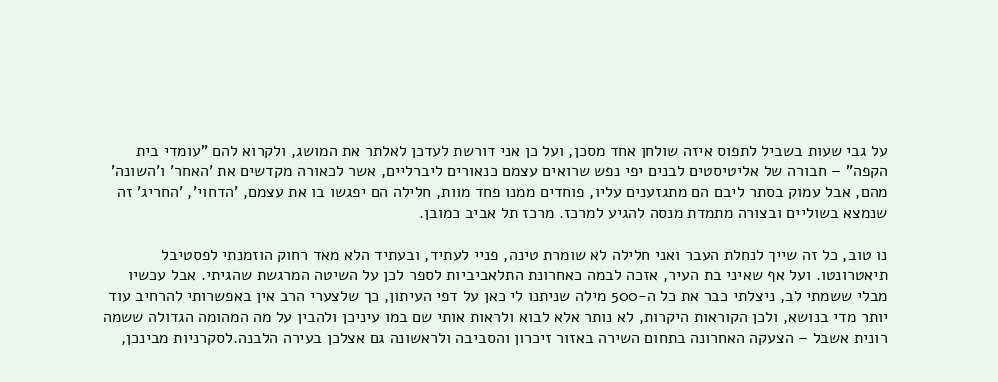על גבי שעות בשביל לתפוס איזה שולחן אחד מסכן, ועל כן אני דורשת לעדכן לאלתר את המושג, ולקרוא להם "עומדי בית הקפה" – חבורה של אליטיסטים לבנים יפי נפש שרואים עצמם כנאורים ליברליים, אשר לכאורה מקדשים את 'האחר' ו'השונה' מהם, אבל עמוק בסתר ליבם הם מתגזענים עליו, פוחדים ממנו פחד מוות, חלילה הם יפגשו בו את עצמם, 'הדחוי', 'החריג' זה שנמצא בשוליים ובצורה מתמדת מנסה להגיע למרכז. מרכז תל אביב כמובן.

נו טוב, כל זה שייך לנחלת העבר ואני חלילה לא שומרת טינה, פניי לעתיד, ובעתיד הלא מאד רחוק הוזמנתי לפסטיבל תיאטרונטו. ועל אף שאיני בת העיר, אזכה לבמה כאחרונת התלאביביות לספר לכן על השיטה המרגשת שהגיתי. אבל עכשיו מבלי ששמתי לב, ניצלתי כבר את כל ה-500 מילה שניתנו לי כאן על דפי העיתון, כך שלצערי הרב אין באפשרותי להרחיב עוד יותר מדי בנושא, ולכן הקוראות היקרות, לא נותר אלא לבוא ולראות אותי שם במו עיניכן ולהבין על מה המהומה הגדולה ששמה רונית אשבל – הצעקה האחרונה בתחום השירה באזור זיכרון והסביבה ולראשונה גם אצלכן בעירה הלבנה.לסקרניות מבינכן,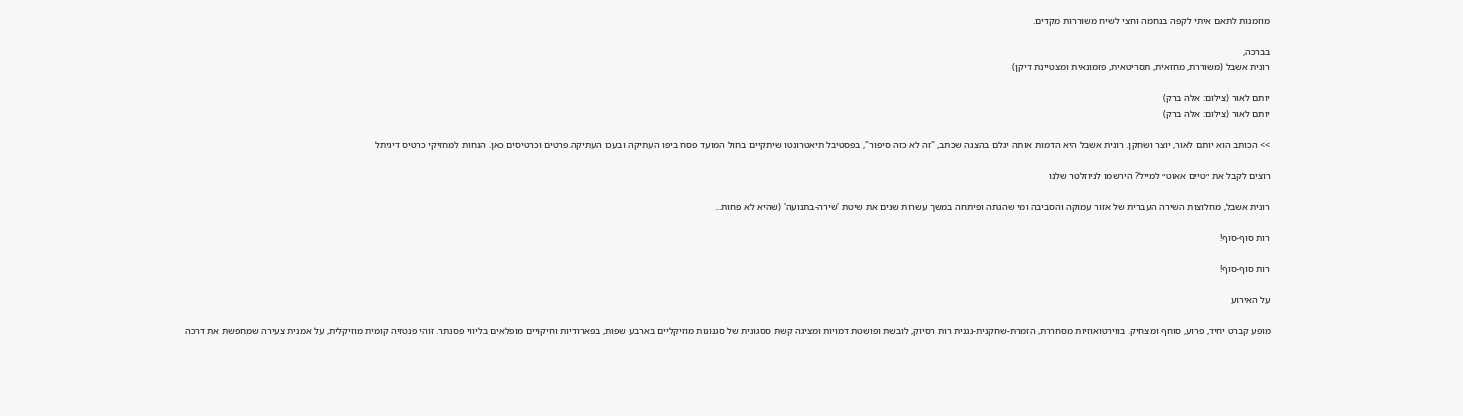מוזמנות לתאם איתי לקפה בנחמה וחצי לשיח משוררות מקדים.

בברכה,
רונית אשבל (משוררת, מחזאית, תסריטאית, פזמונאית ומצטיינת דיקן)

יותם לאור (צילום: אלה ברק)
יותם לאור (צילום: אלה ברק)

>> הכותב הוא יותם לאור, יוצר ושחקן. רונית אשבל היא הדמות אותה יגלם בהצגה שכתב, "זה לא כזה סיפור", בפסטיבל תיאטרונטו שיתקיים בחול המועד פסח ביפו העתיקה ובעכו העתיקה.פרטים וכרטיסים כאן. הנחות למחזיקי כרטיס דיגיתל

רוצים לקבל את ״טיים אאוט״ למייל? הירשמו לניוזלטר שלנו

רונית אשבל, מחלוצות השירה העברית של אזור עמוקה והסביבה ומי שהגתה ופיתחה במשך עשרות שנים את שיטת 'שירה-בתנועה' (שהיא לא פחות...

רות סוף-סוף!

רות סוף-סוף!

על האירוע

מופע קברט יחיד, פרוע, סוחף ומצחיק. בווירטואוזיות מסחררת, הזמרת-שחקנית-נגנית רות רסיוק, לובשת ופושטת דמויות ומציגה קשת ססגונית של סגנונות מוזיקליים בארבע שפות, בפארודיות וחיקויים מופלאים בליווי פסנתר. זוהי פנטזיה קומית מוזיקלית, על אמנית צעירה שמחפשת את דרכה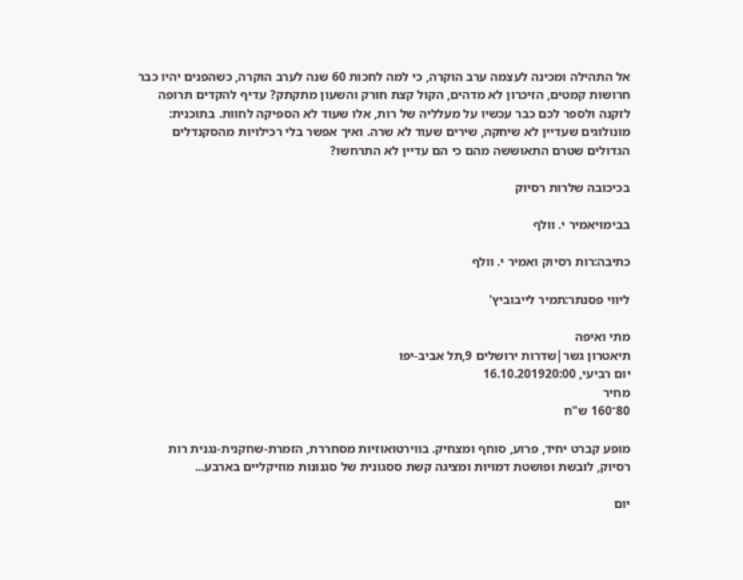אל התהילה ומכינה לעצמה ערב הוקרה, כי למה לחכות 60 שנה לערב הוקרה, כשהפנים יהיו כבר חרושות קמטים, הזיכרון לא מדהים, הקול קצת חורק והשעון מתקתק? עדיף להקדים תרופה לזקנה ולספר לכם כבר עכשיו על מעלליה של רות, אלו שעוד לא הספיקה לחוות. בתוכנית: מונולוגים שעדיין לא שיחקה, שירים שעוד לא שרה. ואיך אפשר בלי רכילויות מהסקנדלים הגדולים שטרם התאוששה מהם כי הם עדיין לא התרחשו?

בכיכובה שלרות רסיוק

בבימויאמיר י. וולף

כתיבה:רות רסיוק ואמיר י. וולף

ליווי פסנתר:תמיר לייבוביץ'

מתי ואיפה
תיאטרון גשר|שדרות ירושלים 9,תל אביב-יפו
יום רביעי, 16.10.201920:00
מחיר
80־160 ש"ח

מופע קברט יחיד, פרוע, סוחף ומצחיק. בווירטואוזיות מסחררת, הזמרת-שחקנית-נגנית רות רסיוק, לובשת ופושטת דמויות ומציגה קשת ססגונית של סגנונות מוזיקליים בארבע...

יום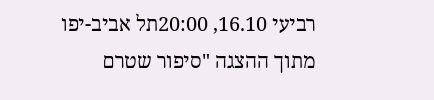רביעי 16.10, 20:00תל אביב-יפו
מתוך ההצגה "סיפור שטרם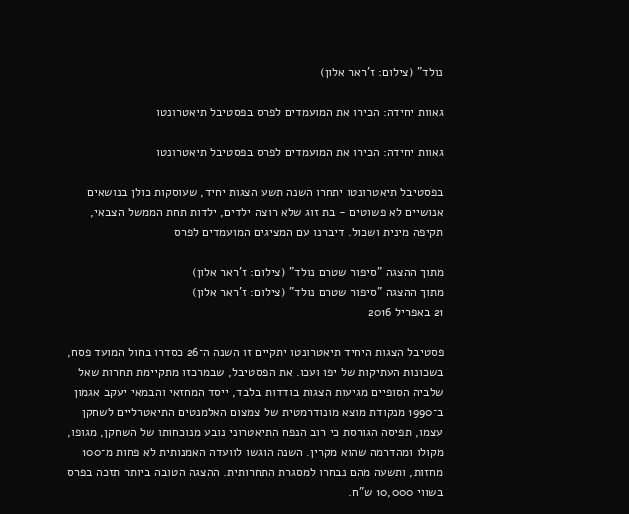נולד" (צילום: ז'ראר אלון)

גאוות יחידה: הכירו את המועמדים לפרס בפסטיבל תיאטרונטו

גאוות יחידה: הכירו את המועמדים לפרס בפסטיבל תיאטרונטו

בפסטיבל תיאטרונטו יתחרו השנה תשע הצגות יחיד, שעוסקות כולן בנושאים אנושיים לא פשוטים - בת זוג שלא רוצה ילדים, ילדות תחת הממשל הצבאי, תקיפה מינית ושכול. דיברנו עם המציגים המועמדים לפרס

מתוך ההצגה "סיפור שטרם נולד" (צילום: ז'ראר אלון)
מתוך ההצגה "סיפור שטרם נולד" (צילום: ז'ראר אלון)
21 באפריל 2016

פסטיבל הצגות היחיד תיאטרונטו יתקיים זו השנה ה־26 כסדרו בחול המועד פסח, בשכונות העתיקות של יפו ועכו. את הפסטיבל, שבמרכזו מתקיימת תחרות שאל שלביה הסופיים מגיעות הצגות בודדות בלבד, ייסד המחזאי והבמאי יעקב אגמון ב־1990 מנקודת מוצא מונודרמטית של צמצום האלמנטים התיאטרליים לשחקן עצמו, תפיסה הגורסת כי רוב הנפח התיאטרוני נובע מנוכחותו של השחקן, מגופו, מקולו ומהדרמה שהוא מקרין. השנה הוגשו לוועדה האמנותית לא פחות מ־100 מחזות, ותשעה מהם נבחרו למסגרת התחרותית. ההצגה הטובה ביותר תזכה בפרס בשווי 10,000 ש"ח.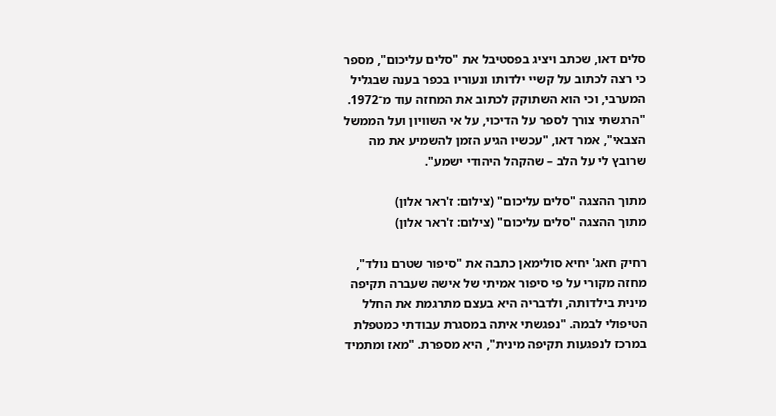סלים דאו, שכתב ויציג בפסטיבל את "סלים עליכום", מספר כי רצה לכתוב על קשיי ילדותו ונעוריו בכפר בענה שבגליל המערבי, וכי הוא השתוקק לכתוב את המחזה עוד מ־1972. "הרגשתי צורך לספר על הדיכוי, על אי השוויון ועל הממשל הצבאי", אמר דאו, "עכשיו הגיע הזמן להשמיע את מה שרובץ לי על הלב – שהקהל היהודי ישמע".

מתוך ההצגה "סלים עליכום" (צילום: ז'ראר אלון)
מתוך ההצגה "סלים עליכום" (צילום: ז'ראר אלון)

רחיק חאג' יחיא סולימאן כתבה את "סיפור שטרם נולד", מחזה מקורי על פי סיפור אמיתי של אישה שעברה תקיפה מינית בילדותה, ולדבריה היא בעצם מתרגמת את החלל הטיפולי לבמה. "נפגשתי איתה במסגרת עבודתי כמטפלת במרכז לנפגעות תקיפה מינית", היא מספרת. "מאז ומתמיד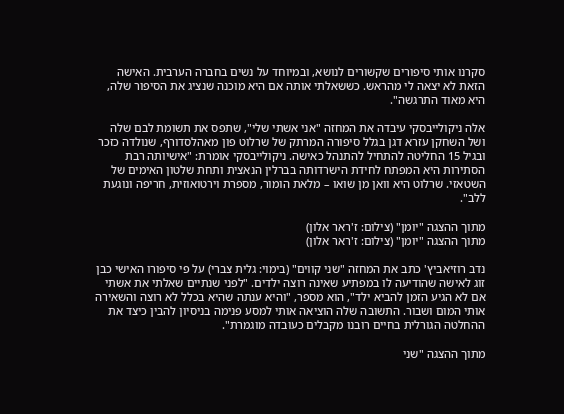סקרנו אותי סיפורים שקשורים לנושא, ובמיוחד על נשים בחברה הערבית. האישה הזאת לא יצאה לי מהראש. כששאלתי אותה אם היא מוכנה שנציג את הסיפור שלה, היא מאוד התרגשה".

אלה ניקולייבסקי עיבדה את המחזה "אני אשתי שלי", שתפס את תשומת לבם שלה ושל השחקן עזרא דגן בגלל סיפורה המרתק של שרלוט פון מאהלסדורף, שנולדה כזכר ובגיל 15 החליטה להתחיל להתנהל כאישה. ניקולייבסקי אומרת: "אישיותה רבת הסתירות היא המפתח לחידת הישרדותה בברלין הנאצית ותחת שלטון האימים של השטאזי. שרלוט היא וואן מן שואו – מלאת הומור, מספרת וירטואוזית, חריפה ונוגעת ללב".

מתוך ההצגה "יומן" (צילום: ז'ראר אלון)
מתוך ההצגה "יומן" (צילום: ז'ראר אלון)

נדב רוזיאביץ' כתב את המחזה "שני קווים" (בימוי: גלית צברי) על פי סיפורו האישי כבן זוג לאישה שהודיעה לו במפתיע שאינה רוצה ילדים. "לפני שנתיים שאלתי את אשתי אם לא הגיע הזמן להביא ילד", הוא מספר, "והיא ענתה שהיא בכלל לא רוצה והשאירה אותי המום ושבור. התשובה שלה הוציאה אותי למסע פנימה בניסיון להבין כיצד את ההחלטה הגורלית בחיים רובנו מקבלים כעובדה מוגמרת".

מתוך ההצגה "שני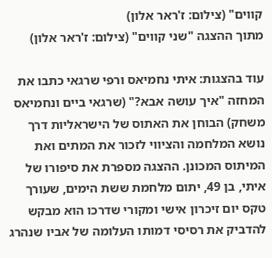קווים" (צילום: ז'ראר אלון)
מתוך ההצגה "שני קווים" (צילום: ז'ראר אלון)

עוד בהצגות: איתי נחמיאס ורפי שרגאי כתבו את המחזה "איך עושה אבא?" (שרגאי ביים ונחמיאס משחק) הבוחן את האתוס של הישראליות דרך נושא המלחמה והציווי לזכור את המתים ואת המיתוס המכונן. ההצגה מספרת את סיפורו של איתי, בן 49, יתום מלחמת ששת הימים, שעורך טקס יום זיכרון אישי ומקורי שדרכו הוא מבקש להדביק את רסיסי דמותו העלומה של אביו שנהרג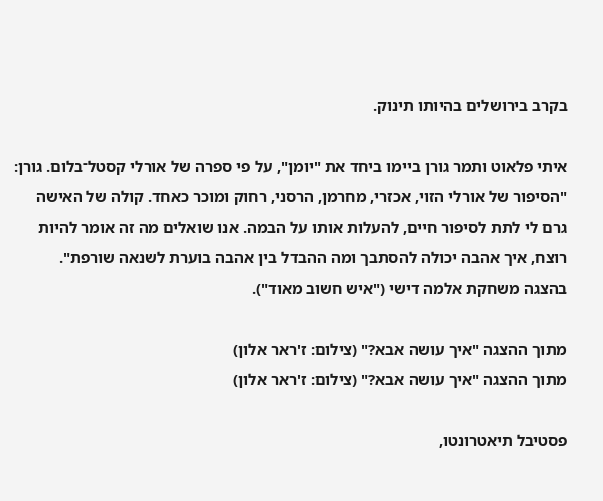בקרב בירושלים בהיותו תינוק.

איתי פלאוט ותמר גורן ביימו ביחד את "יומן", על פי ספרה של אורלי קסטל־בלום. גורן: "הסיפור של אורלי הזוי, אכזרי, מחרמן, הרסני, רחוק ומוכר כאחד. קולה של האישה גרם לי לתת לסיפור חיים, להעלות אותו על הבמה. אנו שואלים מה זה אומר להיות רוצח, איך אהבה יכולה להסתבך ומה ההבדל בין אהבה בוערת לשנאה שורפת". בהצגה משחקת אלמה דישי ("איש חשוב מאוד").

מתוך ההצגה "איך עושה אבא?" (צילום: ז'ראר אלון)
מתוך ההצגה "איך עושה אבא?" (צילום: ז'ראר אלון)

פסטיבל תיאטרונטו,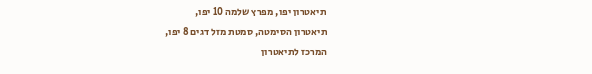תיאטרון יפו, מפרץ שלמה 10 יפו,
תיאטרון הסימטה, סמטת מזל דגים 8 יפו,
המרכז לתיאטרון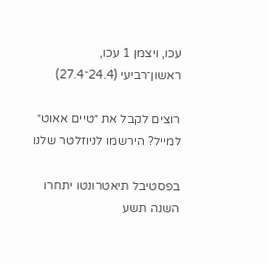עכו, ויצמן 1 עכו,
ראשון־רביעי (24.4־27.4)

רוצים לקבל את ״טיים אאוט״ למייל? הירשמו לניוזלטר שלנו

בפסטיבל תיאטרונטו יתחרו השנה תשע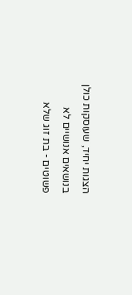הצגות יחיד, שעוסקות כולן בנושאים אנושיים לא פשוטים - בת זוג שלא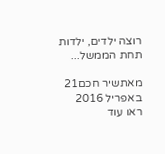רוצה ילדים, ילדות תחת הממשל...

מאתשיר חכם21 באפריל 2016
ראו עוד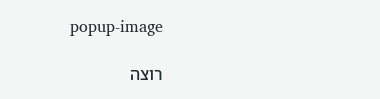popup-image

רוצה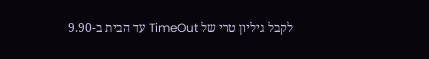לקבל גיליון טרי של TimeOut עד הבית ב-9.90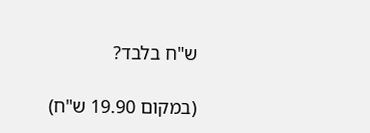ש"ח בלבד?

(במקום 19.90 ש"ח)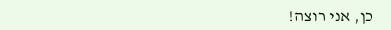כן, אני רוצה!